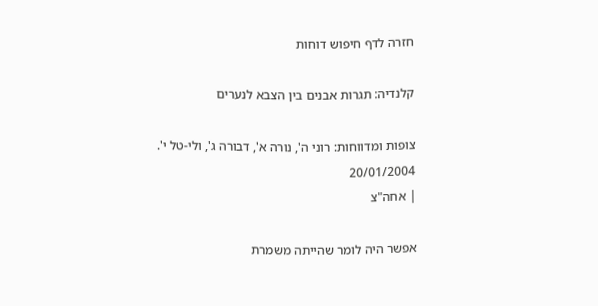חזרה לדף חיפוש דוחות

קלנדיה: תגרות אבנים בין הצבא לנערים

צופות ומדווחות: רוני ה', נורה א', דבורה ג', ולי-טל י'.
20/01/2004
| אחה"צ

אפשר היה לומר שהייתה משמרת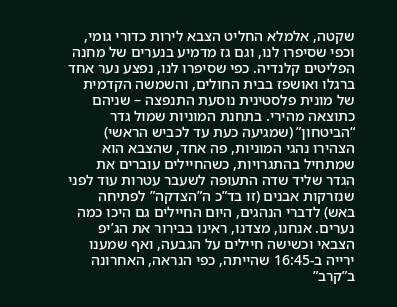שקטה, אלמלא החליט הצבא לירות כדורי גומי, וכפי שסיפרו לנו, וגם גז מדמיע בנערים של מחנה הפליטים קלנדיה. כפי שסיפרו לנו, נפצע נער אחד ברגלו ואושפז בבית החולים, והשמשה הקדמית של מונית פלסטינית נוסעת התנפצה – שניהם כתוצאה מהירי. בתחנת המוניות שמול גדר “הביטחון” (שמגיעה כעת עד לכביש הראשי) הצהירו נהגי המוניות, פה אחד, שהצבא הוא שמתחיל בהתגרויות, כשהחיילים עוברים את הגדר שליד שדה התעופה לשעבר עטרות עוד לפני שנזרקות אבנים (זו בד”כ ה”הצדקה” לפתיחה באש) לדברי הנהגים, היום החיילים גם היכו כמה נערים. אנחנו, מצדנו, ראינו בבירור את הג’יפ הצבאי וכשישה חיילים על הגבעה, ואף שמענו ירייה ב-16:45 שהייתה, כפי הנראה, האחרונה ב”קרב”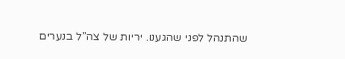שהתנהל לפני שהגענו. יריות של צה”ל בנערים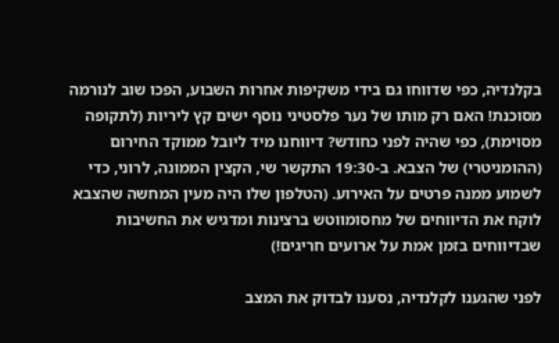בקלנדיה, כפי שדווחו גם בידי משקיפות אחרות השבוע, הפכו שוב לנורמה מסוכנת! האם רק מותו של נער פלסטיני נוסף ישים קץ ליריות (לתקופה מסוימת), כפי שהיה לפני כחודש? דיווחנו מיד ליובל ממוקד החירום (ההומניטרי) של הצבא. ב-19:30 התקשר שי, הקצין הממונה, לרוני, כדי לשמוע ממנה פרטים על האירוע. (הטלפון שלו היה מעין המחשה שהצבא לוקח את הדיווחים של מחסומווטש ברצינות ומדגיש את החשיבות שבדיווחים בזמן אמת על ארועים חריגים!)

לפני שהגענו לקלנדיה, נסענו לבדוק את המצב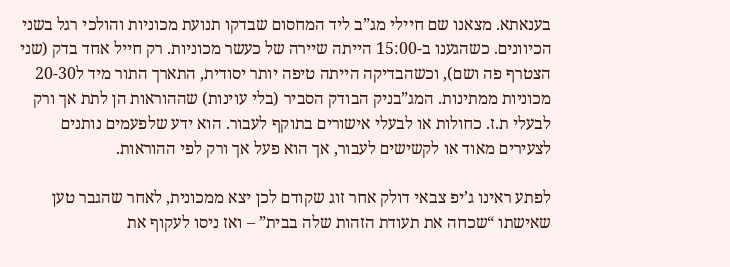בענאתא. מצאנו שם חיילי מג”ב ליד המחסום שבדקו תנועת מכוניות והולכי רגל בשני הכיוונים. כשהגענו ב-15:00 הייתה שיירה של כעשר מכוניות. רק חייל אחד בדק (שני הצטרף פה ושם), וכשהבדיקה הייתה טיפה יותר יסודית, התארך התור מיד ל20-30 מכוניות ממתינות. המג”בניק הבודק הסביר (בלי עוינות) שההוראות הן לתת אך ורק לבעלי ת.ז. כחולות או לבעלי אישורים בתוקף לעבור. הוא ידע שלפעמים נותנים לצעירים מאוד או לקשישים לעבור, אך הוא פעל אך ורק לפי ההוראות.

לפתע ראינו ג’יפ צבאי דולק אחר זוג שקודם לכן יצא ממכונית, לאחר שהגבר טען שאישתו “שכחה את תעודת הזהות שלה בבית” – ואז ניסו לעקוף את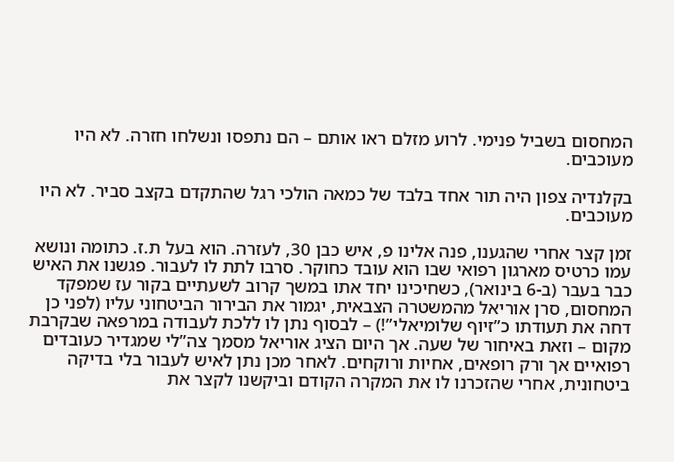המחסום בשביל פנימי. לרוע מזלם ראו אותם – הם נתפסו ונשלחו חזרה. לא היו מעוכבים.

בקלנדיה צפון היה תור אחד בלבד של כמאה הולכי רגל שהתקדם בקצב סביר. לא היו מעוכבים.

זמן קצר אחרי שהגענו, פנה אלינו פ, איש כבן 30, לעזרה. הוא בעל ת.ז. כתומה ונושא עמו כרטיס מארגון רפואי שבו הוא עובד כחוקר. סרבו לתת לו לעבור. פגשנו את האיש כבר בעבר (ב-6 בינואר), כשחיכינו יחד אתו במשך קרוב לשעתיים בקור עז שמפקד המחסום, סרן אוריאל מהמשטרה הצבאית, יגמור את הבירור הביטחוני עליו (לפני כן דחה את תעודתו כ”זיוף שלומיאלי”!) – לבסוף נתן לו ללכת לעבודה במרפאה שבקרבת מקום – וזאת באיחור של שעה. אך היום הציג אוריאל מסמך צה”לי שמגדיר כעובדים רפואיים אך ורק רופאים, אחיות ורוקחים. לאחר מכן נתן לאיש לעבור בלי בדיקה ביטחונית, אחרי שהזכרנו לו את המקרה הקודם וביקשנו לקצר את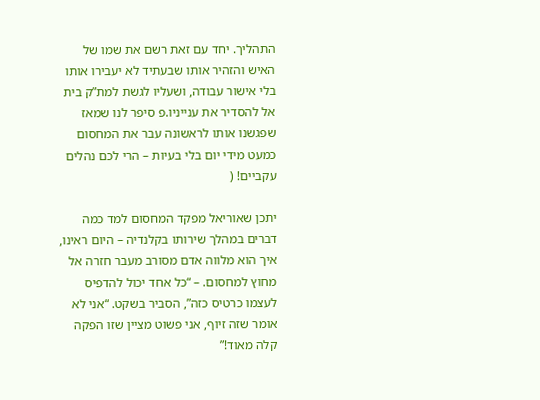התהליך. יחד עם זאת רשם את שמו של האיש והזהיר אותו שבעתיד לא יעבירו אותו בלי אישור עבודה, ושעליו לגשת למת”ק בית אל להסדיר את ענייניו.פ סיפר לנו שמאז שפגשנו אותו לראשונה עבר את המחסום כמעט מידי יום בלי בעיות – הרי לכם נהלים עקביים! (

יתכן שאוריאל מפקד המחסום למד כמה דברים במהלך שירותו בקלנדיה – היום ראינו, איך הוא מלווה אדם מסורב מעבר חזרה אל מחוץ למחסום. – “כל אחד יכול להדפיס לעצמו כרטיס כזה”, הסביר בשקט. “אני לא אומר שזה זיוף, אני פשוט מציין שזו הפקה קלה מאוד!”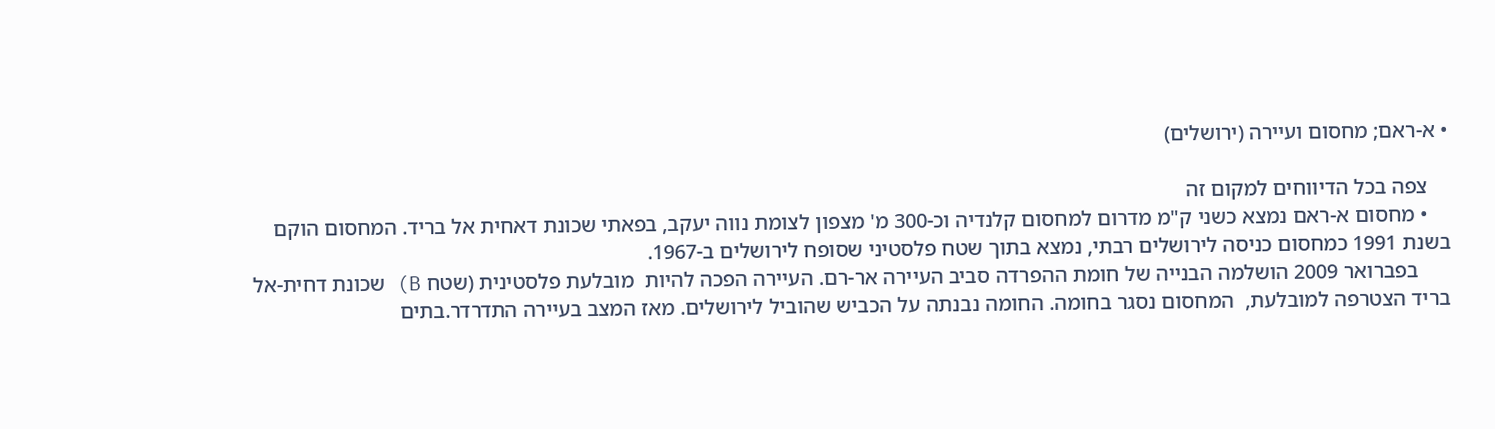• א-ראם; מחסום ועיירה (ירושלים)

    צפה בכל הדיווחים למקום זה
    • מחסום א-ראם נמצא כשני ק"מ מדרום למחסום קלנדיה וכ-300 מ' מצפון לצומת נווה יעקב, בפאתי שכונת דאחית אל בריד. המחסום הוקם בשנת 1991 כמחסום כניסה לירושלים רבתי, נמצא בתוך שטח פלסטיני שסופח לירושלים ב-1967.
      בפברואר 2009 הושלמה הבנייה של חומת ההפרדה סביב העיירה אר-רם. העיירה הפכה להיות  מובלעת פלסטינית (שטח B) שכונת דחית-אל בריד הצטרפה למובלעת,  המחסום נסגר בחומה. החומה נבנתה על הכביש שהוביל לירושלים. מאז המצב בעיירה התדרדר.בתים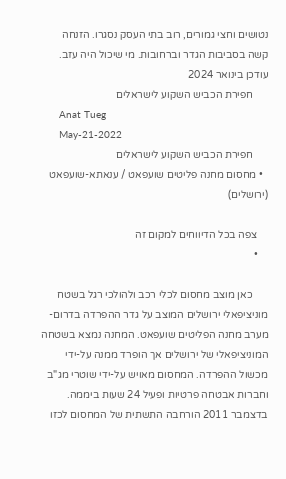נטושים וחצי גמורים, רוב בתי העסק נסגרו. הזנחה קשה בסביבות הגדר וברחובות. מי שיכול היה עזב. עודכן בינואר 2024
      חפירת הכביש השקוע לישראלים
      Anat Tueg
      May-21-2022
      חפירת הכביש השקוע לישראלים
  • מחסום מחנה פליטים שועפאט / ענאתא-שועפאט (ירושלים)

    צפה בכל הדיווחים למקום זה
    •

      כאן מוצב מחסום לכלי רכב ולהולכי רגל בשטח מוניציפאלי ירושלים המוצב על גדר ההפרדה בדרום-מערב מחנה הפליטים שועפאט. המחנה נמצא בשטחה המוניציפאלי של ירושלים אך הופרד ממנה על-ידי מכשול ההפרדה. המחסום מאויש על-ידי שוטרי מג"ב וחברות אבטחה פרטיות ופעיל 24 שעות ביממה. בדצמבר 2011 הורחבה התשתית של המחסום לכזו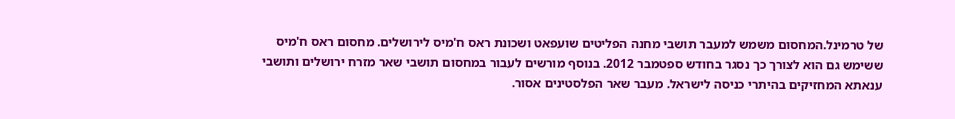של טרמינל.המחסום משמש למעבר תושבי מחנה הפליטים שועפאט ושכונת ראס ח'מיס לירושלים. מחסום ראס ח'מיס ששימש גם הוא לצורך כך נסגר בחודש ספטמבר 2012. בנוסף מורשים לעבור במחסום תושבי שאר מזרח ירושלים ותושבי ענאתא המחזיקים בהיתרי כניסה לישראל. מעבר שאר הפלסטינים אסור.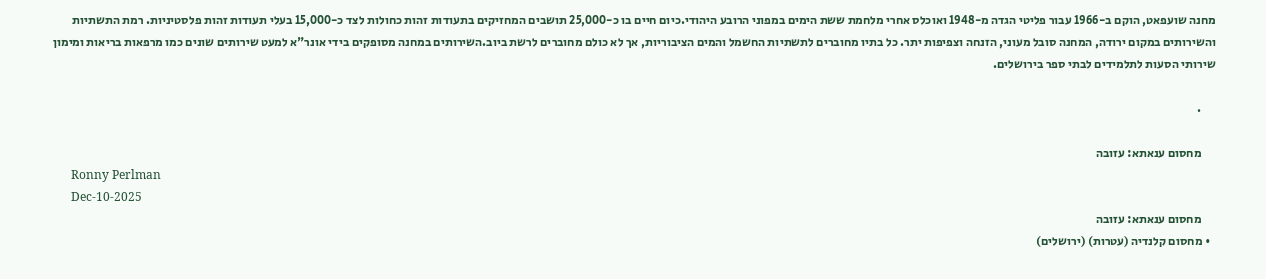מחנה שועפאט, הוקם ב-1966 עבור פליטי הגדה מ-1948 ואוכלס אחרי מלחמת ששת הימים במפוני הרובע היהודי.כיום חיים בו כ-25,000 תושבים המחזיקים בתעודות זהות כחולות לצד כ-15,000 בעלי תעודות זהות פלסטיניות. רמת התשתיות והשירותים במקום ירודה, המחנה סובל מעוני, הזנחה וצפיפות יתר. כל בתיו מחוברים לתשתיות החשמל והמים הציבוריות, אך לא כולם מחוברים לרשת ביוב.השירותים במחנה מסופקים בידי אונר"א למעט שירותים שונים כמו מרפאות בריאות ומימון שירותי הסעות לתלמידים לבתי ספר בירושלים.

      .

      מחסום ענאתא: עזובה
      Ronny Perlman
      Dec-10-2025
      מחסום ענאתא: עזובה
  • מחסום קלנדיה (עטרות) (ירושלים)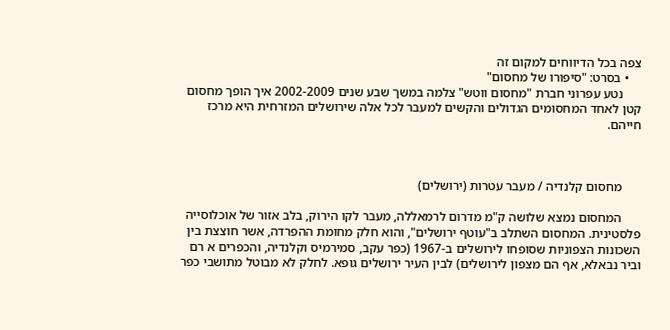צפה בכל הדיווחים למקום זה
    • בסרט: "סיפורו של מחסום"
      נטע עפרוני חברת "מחסום ווטש" צלמה במשך שבע שנים 2002-2009 איך הופך מחסום קטן לאחד המחסומים הגדולים והקשים למעבר לכל אלה שירושלים המזרחית היא מרכז חייהם.



      מחסום קלנדיה / מעבר עטרות (ירושלים)

      המחסום נמצא שלושה ק"מ מדרום לרמאללה, מעבר לקו הירוק, בלב אזור של אוכלוסייה פלסטינית. המחסום השתלב ב"עוטף ירושלים", והוא חלק מחומת ההפרדה, אשר חוצצת בין השכונות הצפוניות שסופחו לירושלים ב-1967 (כפר עקב, סמירמיס וקלנדיה, והכפרים א רם וביר נבאלא, אף הם מצפון לירושלים) לבין העיר ירושלים גופא. לחלק לא מבוטל מתושבי כפר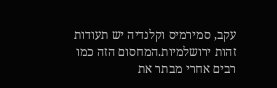עקב, סמירמיס וקלנדיה יש תעודות זהות ירושלמיות.המחסום הזה כמו רבים אחרי מבתר את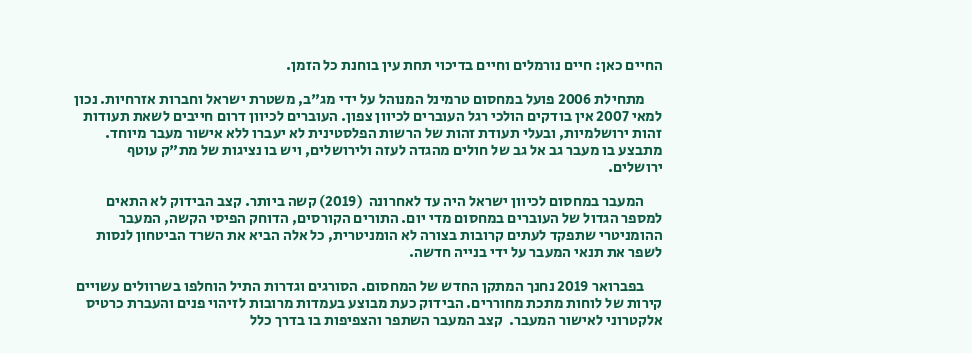החיים כאן: חיים נורמלים וחיים בדיכוי תחת עין בוחנת כל הזמן.

      מתחילת 2006 פועל במחסום טרמינל המנוהל על ידי מג"ב, משטרת ישראל וחברות אזרחיות. נכון למאי 2007 אין בודקים הולכי רגל העוברים לכיוון צפון. העוברים לכיוון דרום חייבים לשאת תעודות זהות ירושלמיות, ובעלי תעודת זהות של הרשות הפלסטינית לא יעברו ללא אישור מעבר מיוחד. מתבצע בו מעבר גב אל גב של חולים מהגדה לעזה ולירושלים, ויש בו נציגות של מת"ק עוטף ירושלים.

      המעבר במחסום לכיוון ישראל היה עד לאחרונה  (2019) קשה ביותר. קצב הבידוק לא התאים למספר הגדול של העוברים במחסום מדי יום. התורים הקורסים, הדוחק הפיסי הקשה, המעבר ההומניטרי שתפקד לעתים קרובות בצורה לא הומניטרית, כל אלה הביא את השרד הביטחון לנסות לשפר את תנאי המעבר על ידי בנייה חדשה.

      בפברואר 2019 נחנך המתקן החדש של המחסום. הסורגים וגדרות התיל הוחלפו בשרוולים עשויים קירות של לוחות מתכת מחוררים. הבידוק כעת מבוצע בעמדות מרובות לזיהוי פנים והעברת כרטיס אלקטרוני לאישור המעבר.  קצב המעבר השתפר והצפיפות בו בדרך כלל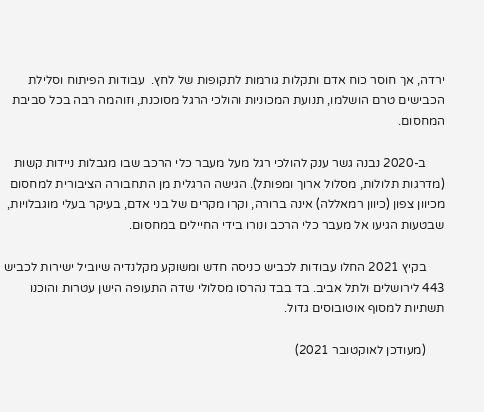ירדה, אך חוסר כוח אדם ותקלות גורמות לתקופות של לחץ.  עבודות הפיתוח וסלילת הכבישים טרם הושלמו, תנועת המכוניות והולכי הרגל מסוכנת, וזוהמה רבה בכל סביבת המחסום.

      ב-2020 נבנה גשר ענק להולכי רגל מעל מעבר כלי הרכב שבו מגבלות ניידות קשות (מדרגות תלולות, מסלול ארוך ומפותל). הגישה הרגלית מן התחבורה הציבורית למחסום מכיוון צפון (כיוון רמאללה) אינה ברורה, וקרו מקרים של בני אדם, בעיקר בעלי מוגבלויות, שבטעות הגיעו אל מעבר כלי הרכב ונורו בידי החיילים במחסום.

      בקיץ 2021 החלו עבודות לכביש כניסה חדש ומשוקע מקלנדיה שיוביל ישירות לכביש 443 לירושלים ולתל אביב. בד בבד נהרסו מסלולי שדה התעופה הישן עטרות והוכנו תשתיות למסוף אוטובוסים גדול.

      (מעודכן לאוקטובר 2021)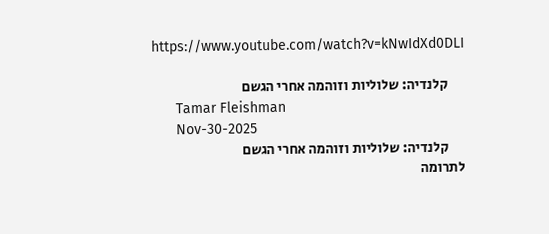https://www.youtube.com/watch?v=kNwIdXd0DLI

      קלנדיה: שלוליות וזוהמה אחרי הגשם
      Tamar Fleishman
      Nov-30-2025
      קלנדיה: שלוליות וזוהמה אחרי הגשם
לתרומה